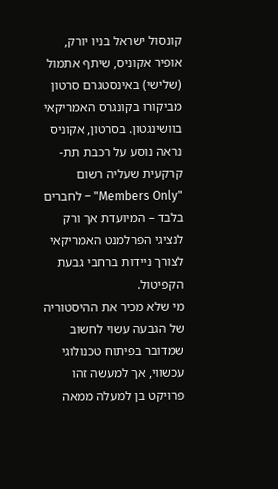קונסול ישראל בניו יורק, אופיר אקוניס, שיתף אתמול (שלישי) באינסטגרם סרטון מביקורו בקונגרס האמריקאי בוושינגטון. בסרטון, אקוניס נראה נוסע על רכבת תת-קרקעית שעליה רשום "Members Only" – לחברים בלבד – המיועדת אך ורק לנציגי הפרלמנט האמריקאי לצורך ניידות ברחבי גבעת הקפיטול.
מי שלא מכיר את ההיסטוריה של הגבעה עשוי לחשוב שמדובר בפיתוח טכנולוגי עכשווי, אך למעשה זהו פרויקט בן למעלה ממאה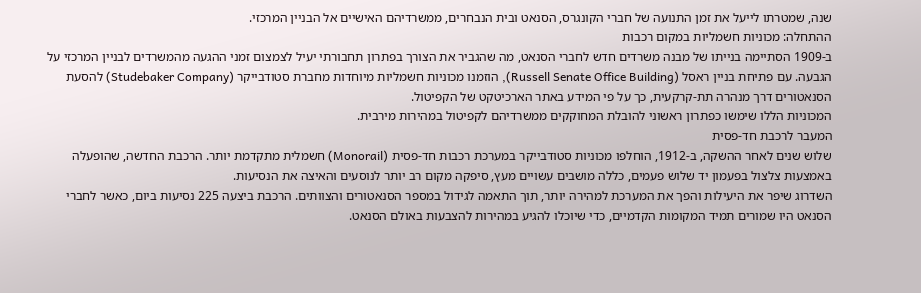שנה, שמטרתו לייעל את זמן התנועה של חברי הקונגרס, הסנאט ובית הנבחרים, ממשרדיהם האישיים אל הבניין המרכזי.
ההתחלה: מכוניות חשמליות במקום רכבות
ב-1909 הסתיימה בנייתו של מבנה משרדים חדש לחברי הסנאט, מה שהגביר את הצורך בפתרון תחבורתי יעיל לצמצום זמני ההגעה מהמשרדים לבניין המרכזי על הגבעה. עם פתיחת בניין ראסל (Russell Senate Office Building), הוזמנו מכוניות חשמליות מיוחדות מחברת סטודבייקר (Studebaker Company) להסעת הסנאטורים דרך מנהרה תת-קרקעית, כך על פי המידע באתר הארכיטקט של הקפיטול.
המכוניות הללו שימשו כפתרון ראשוני להובלת המחוקקים ממשרדיהם לקפיטול במהירות מירבית.
המעבר לרכבת חד-פסית
שלוש שנים לאחר ההשקה, ב-1912, הוחלפו מכוניות סטודבייקר במערכת רכבות חד-פסית (Monorail) חשמלית מתקדמת יותר. הרכבת החדשה, שהופעלה באמצעות צלצול בפעמון יד שלוש פעמים, כללה מושבים עשויים מעץ, סיפקה מקום רב יותר לנוסעים והאיצה את הנסיעות.
השדרוג שיפר את היעילות והפך את המערכת למהירה יותר, תוך התאמה לגידול במספר הסנאטורים והצוותים. הרכבת ביצעה 225 נסיעות ביום, כאשר לחברי הסנאט היו שמורים תמיד המקומות הקדמיים, כדי שיוכלו להגיע במהירות להצבעות באולם הסנאט.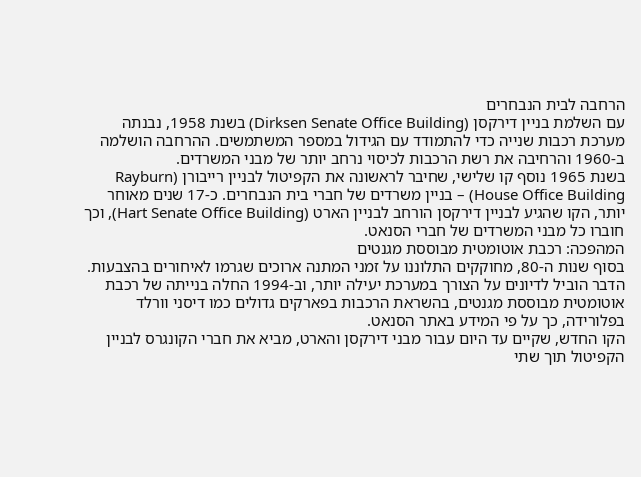הרחבה לבית הנבחרים
עם השלמת בניין דירקסן (Dirksen Senate Office Building) בשנת 1958, נבנתה מערכת רכבות שנייה כדי להתמודד עם הגידול במספר המשתמשים. ההרחבה הושלמה ב-1960 והרחיבה את רשת הרכבות לכיסוי נרחב יותר של מבני המשרדים.
בשנת 1965 נוסף קו שלישי, שחיבר לראשונה את הקפיטול לבניין רייבורן (Rayburn House Office Building) – בניין משרדים של חברי בית הנבחרים. כ-17 שנים מאוחר יותר, הקו שהגיע לבניין דירקסן הורחב לבניין הארט (Hart Senate Office Building), וכך חוברו כל מבני המשרדים של חברי הסנאט.
המהפכה: רכבת אוטומטית מבוססת מגנטים
בסוף שנות ה-80, מחוקקים התלוננו על זמני המתנה ארוכים שגרמו לאיחורים בהצבעות. הדבר הוביל לדיונים על הצורך במערכת יעילה יותר, וב-1994 החלה בנייתה של רכבת אוטומטית מבוססת מגנטים, בהשראת הרכבות בפארקים גדולים כמו דיסני וורלד בפלורידה, כך על פי המידע באתר הסנאט.
הקו החדש, שקיים עד היום עבור מבני דירקסן והארט, מביא את חברי הקונגרס לבניין הקפיטול תוך שתי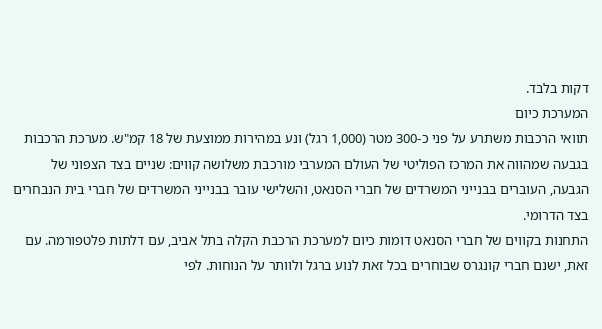דקות בלבד.
המערכת כיום
תוואי הרכבות משתרע על פני כ-300 מטר (1,000 רגל) ונע במהירות ממוצעת של 18 קמ"ש. מערכת הרכבות בגבעה שמהווה את המרכז הפוליטי של העולם המערבי מורכבת משלושה קווים: שניים בצד הצפוני של הגבעה, העוברים בבנייני המשרדים של חברי הסנאט, והשלישי עובר בבנייני המשרדים של חברי בית הנבחרים בצד הדרומי.
התחנות בקווים של חברי הסנאט דומות כיום למערכת הרכבת הקלה בתל אביב, עם דלתות פלטפורמה. עם זאת, ישנם חברי קונגרס שבוחרים בכל זאת לנוע ברגל ולוותר על הנוחות. לפי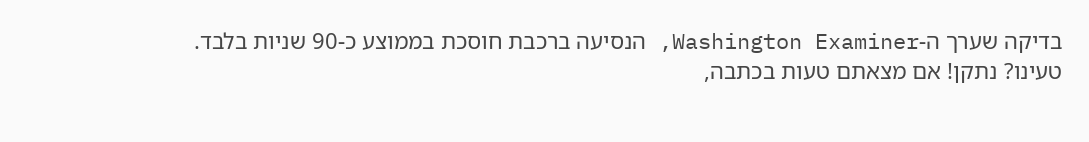בדיקה שערך ה-Washington Examiner, הנסיעה ברכבת חוסכת בממוצע כ-90 שניות בלבד.
טעינו? נתקן! אם מצאתם טעות בכתבה,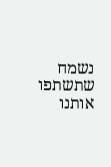נשמח שתשתפו אותנו